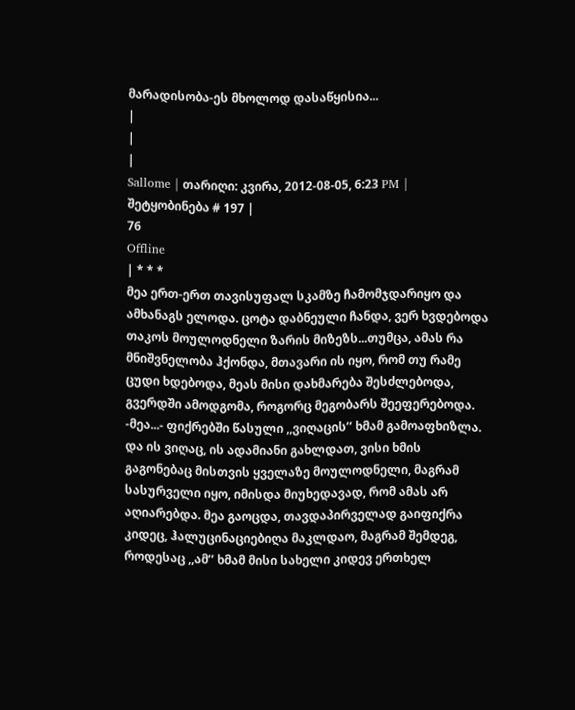მარადისობა-ეს მხოლოდ დასაწყისია...
|
|
|
Sallome | თარიღი: კვირა, 2012-08-05, 6:23 PM | შეტყობინება # 197 |
76
Offline
| * * *
მეა ერთ-ერთ თავისუფალ სკამზე ჩამომჯდარიყო და ამხანაგს ელოდა. ცოტა დაბნეული ჩანდა, ვერ ხვდებოდა თაკოს მოულოდნელი ზარის მიზეზს...თუმცა, ამას რა მნიშვნელობა ჰქონდა, მთავარი ის იყო, რომ თუ რამე ცუდი ხდებოდა, მეას მისი დახმარება შესძლებოდა, გვერდში ამოდგომა, როგორც მეგობარს შეეფერებოდა. -მეა...- ფიქრებში წასული ,,ვიღაცის’’ ხმამ გამოაფხიზლა. და ის ვიღაც, ის ადამიანი გახლდათ, ვისი ხმის გაგონებაც მისთვის ყველაზე მოულოდნელი, მაგრამ სასურველი იყო, იმისდა მიუხედავად, რომ ამას არ აღიარებდა. მეა გაოცდა, თავდაპირველად გაიფიქრა კიდეც, ჰალუცინაციებიღა მაკლდაო, მაგრამ შემდეგ, როდესაც ,,ამ’’ ხმამ მისი სახელი კიდევ ერთხელ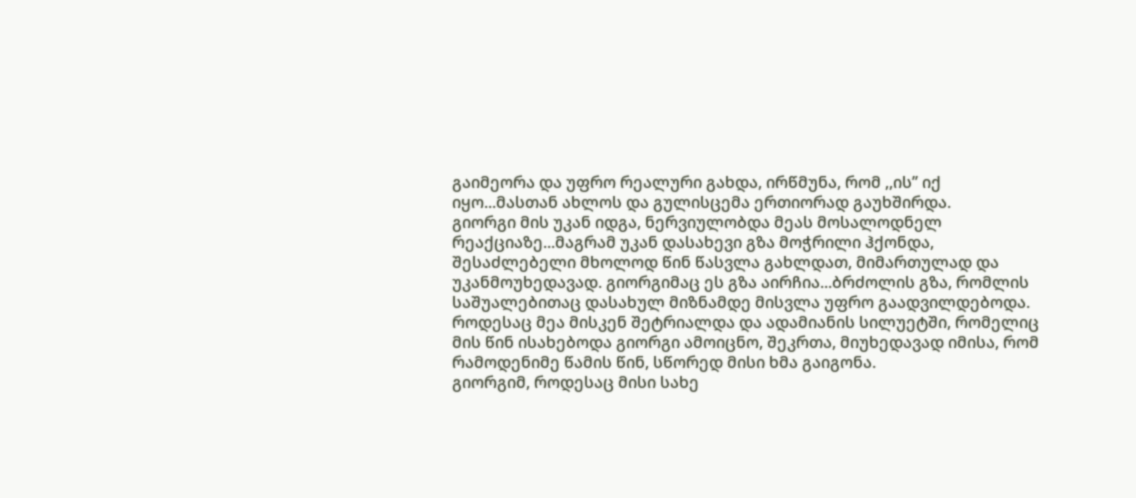გაიმეორა და უფრო რეალური გახდა, ირწმუნა, რომ ,,ის’’ იქ იყო...მასთან ახლოს და გულისცემა ერთიორად გაუხშირდა.
გიორგი მის უკან იდგა, ნერვიულობდა მეას მოსალოდნელ რეაქციაზე...მაგრამ უკან დასახევი გზა მოჭრილი ჰქონდა, შესაძლებელი მხოლოდ წინ წასვლა გახლდათ, მიმართულად და უკანმოუხედავად. გიორგიმაც ეს გზა აირჩია...ბრძოლის გზა, რომლის საშუალებითაც დასახულ მიზნამდე მისვლა უფრო გაადვილდებოდა.
როდესაც მეა მისკენ შეტრიალდა და ადამიანის სილუეტში, რომელიც მის წინ ისახებოდა გიორგი ამოიცნო, შეკრთა, მიუხედავად იმისა, რომ რამოდენიმე წამის წინ, სწორედ მისი ხმა გაიგონა.
გიორგიმ, როდესაც მისი სახე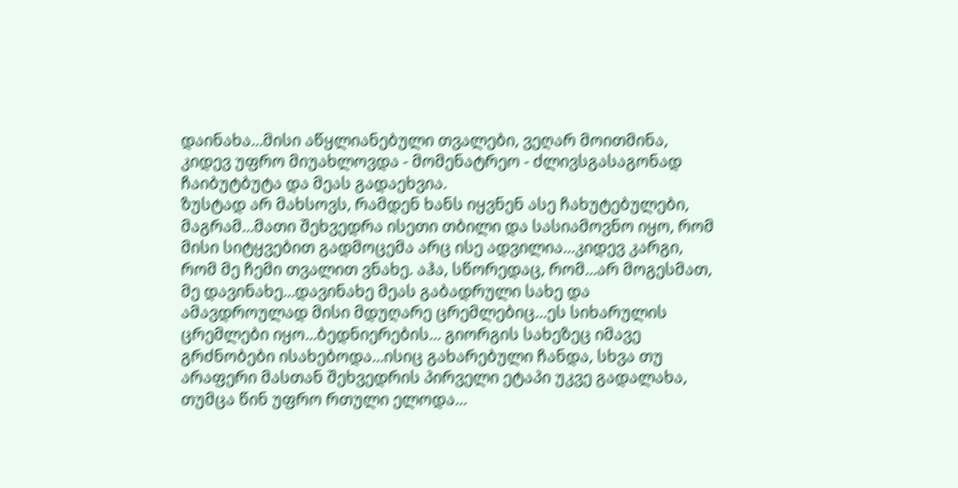დაინახა...მისი აწყლიანებული თვალები, ვეღარ მოითმინა, კიდევ უფრო მიუახლოვდა - მომენატრეო - ძლივსგასაგონად ჩაიბუტბუტა და მეას გადაეხვია.
ზუსტად არ მახსოვს, რამდენ ხანს იყვნენ ასე ჩახუტებულები, მაგრამ...მათი შეხვედრა ისეთი თბილი და სასიამოვნო იყო, რომ მისი სიტყვებით გადმოცემა არც ისე ადვილია...კიდევ კარგი, რომ მე ჩემი თვალით ვნახე. აჰა, სწორედაც, რომ...არ მოგესმათ, მე დავინახე...დავინახე მეას გაბადრული სახე და ამავდროულად მისი მდუღარე ცრემლებიც...ეს სიხარულის ცრემლები იყო...ბედნიერების... გიორგის სახეზეც იმავე გრძნობები ისახებოდა...ისიც გახარებული ჩანდა, სხვა თუ არაფერი მასთან შეხვედრის პირველი ეტაპი უკვე გადალახა, თუმცა წინ უფრო რთული ელოდა...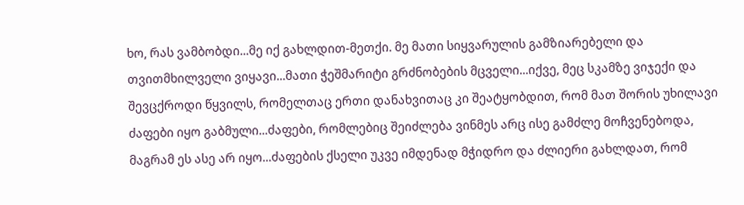ხო, რას ვამბობდი...მე იქ გახლდით-მეთქი. მე მათი სიყვარულის გამზიარებელი და თვითმხილველი ვიყავი...მათი ჭეშმარიტი გრძნობების მცველი...იქვე, მეც სკამზე ვიჯექი და შევცქროდი წყვილს, რომელთაც ერთი დანახვითაც კი შეატყობდით, რომ მათ შორის უხილავი ძაფები იყო გაბმული...ძაფები, რომლებიც შეიძლება ვინმეს არც ისე გამძლე მოჩვენებოდა, მაგრამ ეს ასე არ იყო...ძაფების ქსელი უკვე იმდენად მჭიდრო და ძლიერი გახლდათ, რომ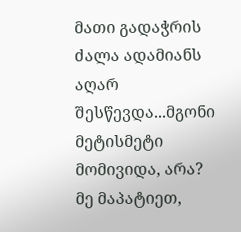მათი გადაჭრის ძალა ადამიანს აღარ შესწევდა...მგონი მეტისმეტი მომივიდა, არა? მე მაპატიეთ,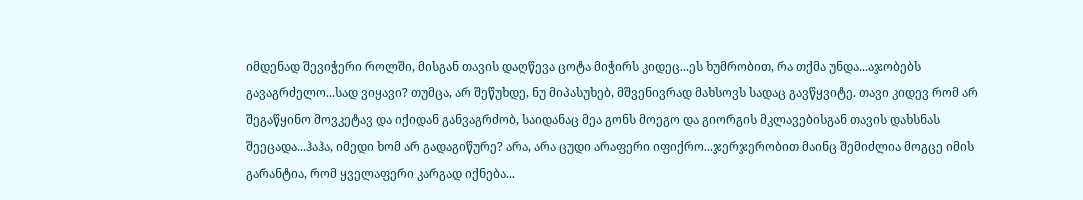იმდენად შევიჭერი როლში, მისგან თავის დაღწევა ცოტა მიჭირს კიდეც...ეს ხუმრობით, რა თქმა უნდა...აჯობებს გავაგრძელო...სად ვიყავი? თუმცა, არ შეწუხდე, ნუ მიპასუხებ, მშვენივრად მახსოვს სადაც გავწყვიტე. თავი კიდევ რომ არ შეგაწყინო მოვკეტავ და იქიდან განვაგრძობ, საიდანაც მეა გონს მოეგო და გიორგის მკლავებისგან თავის დახსნას შეეცადა...ჰაჰა, იმედი ხომ არ გადაგიწურე? არა, არა ცუდი არაფერი იფიქრო...ჯერჯერობით მაინც შემიძლია მოგცე იმის გარანტია, რომ ყველაფერი კარგად იქნება...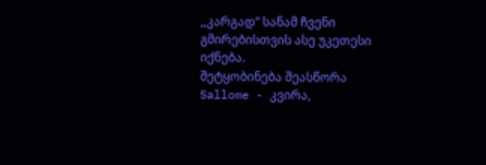,,კარგად’’ სანამ ჩვენი გმირებისთვის ასე უკეთესი იქნება.
შეტყობინება შეასწორა Sallome - კვირა,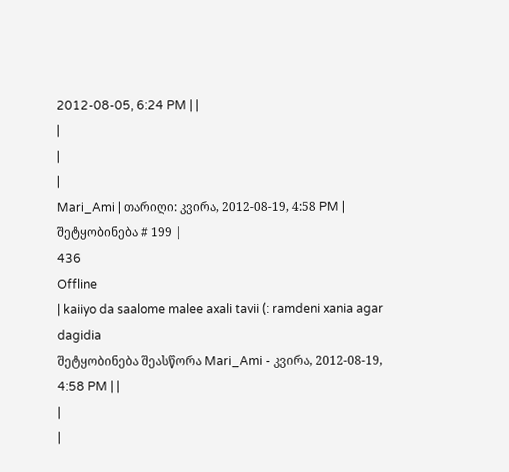2012-08-05, 6:24 PM | |
|
|
|
Mari_Ami | თარიღი: კვირა, 2012-08-19, 4:58 PM | შეტყობინება # 199 |
436
Offline
| kaiiyo da saalome malee axali tavii (: ramdeni xania agar dagidia
შეტყობინება შეასწორა Mari_Ami - კვირა, 2012-08-19, 4:58 PM | |
|
|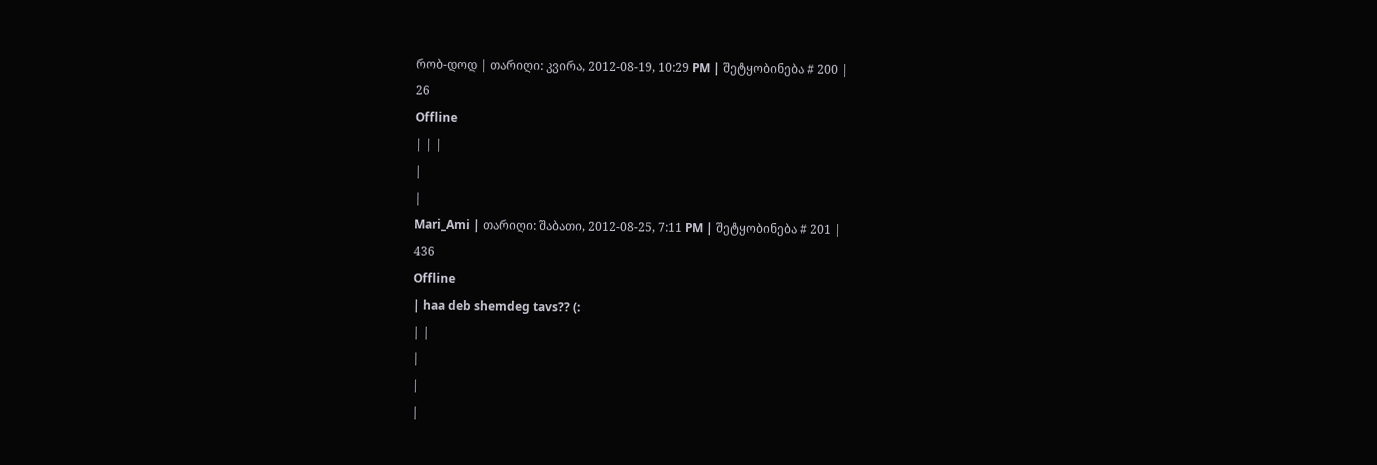რობ-დოდ | თარიღი: კვირა, 2012-08-19, 10:29 PM | შეტყობინება # 200 |
26
Offline
| | |
|
|
Mari_Ami | თარიღი: შაბათი, 2012-08-25, 7:11 PM | შეტყობინება # 201 |
436
Offline
| haa deb shemdeg tavs?? (:
| |
|
|
|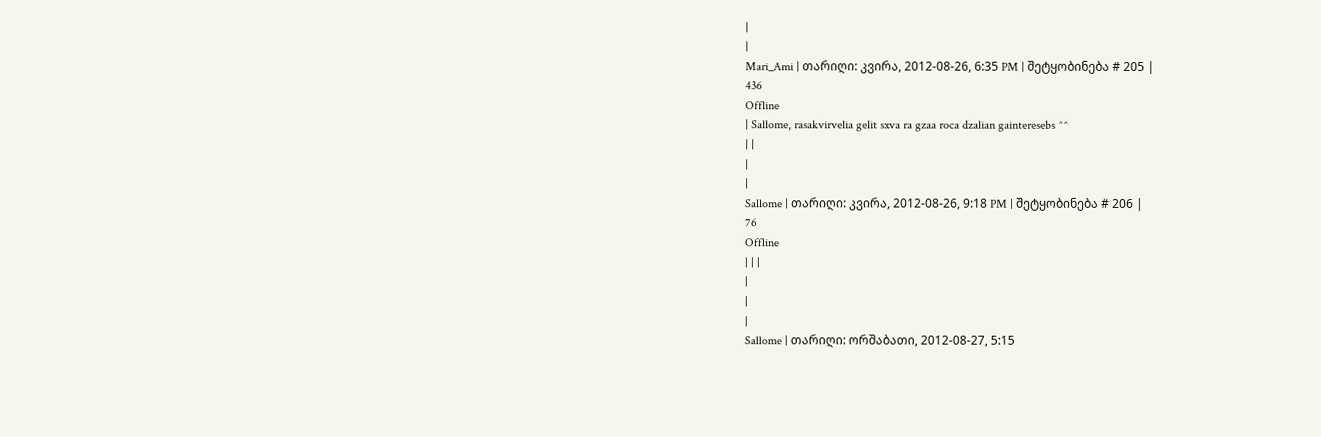|
|
Mari_Ami | თარიღი: კვირა, 2012-08-26, 6:35 PM | შეტყობინება # 205 |
436
Offline
| Sallome, rasakvirvelia gelit sxva ra gzaa roca dzalian gainteresebs ^^
| |
|
|
Sallome | თარიღი: კვირა, 2012-08-26, 9:18 PM | შეტყობინება # 206 |
76
Offline
| | |
|
|
|
Sallome | თარიღი: ორშაბათი, 2012-08-27, 5:15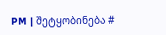PM | შეტყობინება #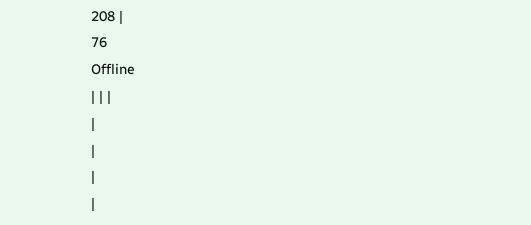208 |
76
Offline
| | |
|
|
|
|